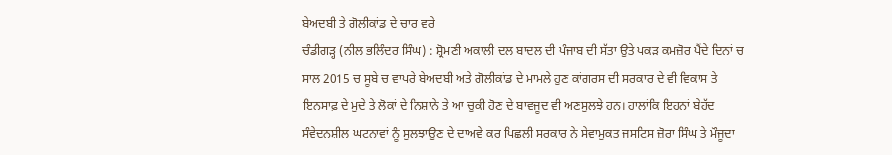ਬੇਅਦਬੀ ਤੇ ਗੋਲੀਕਾਂਡ ਦੇ ਚਾਰ ਵਰੇ
ਚੰਡੀਗੜ੍ਹ (ਨੀਲ ਭਲਿੰਦਰ ਸਿੰਘ) : ਸ਼੍ਰੋਮਣੀ ਅਕਾਲੀ ਦਲ ਬਾਦਲ ਦੀ ਪੰਜਾਬ ਦੀ ਸੱਤਾ ਉਤੇ ਪਕੜ ਕਮਜ਼ੋਰ ਪੈਂਦੇ ਦਿਨਾਂ ਚ ਸਾਲ 2015 ਚ ਸੂਬੇ ਚ ਵਾਪਰੇ ਬੇਅਦਬੀ ਅਤੇ ਗੋਲੀਕਾਂਡ ਦੇ ਮਾਮਲੇ ਹੁਣ ਕਾਂਗਰਸ ਦੀ ਸਰਕਾਰ ਦੇ ਵੀ ਵਿਕਾਸ ਤੇ ਇਨਸਾਫ਼ ਦੇ ਮੁਦੇ ਤੇ ਲੋਕਾਂ ਦੇ ਨਿਸ਼ਾਨੇ ਤੇ ਆ ਚੁਕੀ ਹੋਣ ਦੇ ਬਾਵਜੂਦ ਵੀ ਅਣਸੁਲਝੇ ਹਨ। ਹਾਲਾਂਕਿ ਇਹਨਾਂ ਬੇਹੱਦ ਸੰਵੇਦਨਸ਼ੀਲ ਘਟਨਾਵਾਂ ਨੂੰ ਸੁਲਝਾਉਣ ਦੇ ਦਾਅਵੇ ਕਰ ਪਿਛਲੀ ਸਰਕਾਰ ਨੇ ਸੇਵਾਮੁਕਤ ਜਸਟਿਸ ਜ਼ੋਰਾ ਸਿੰਘ ਤੇ ਮੌਜੂਦਾ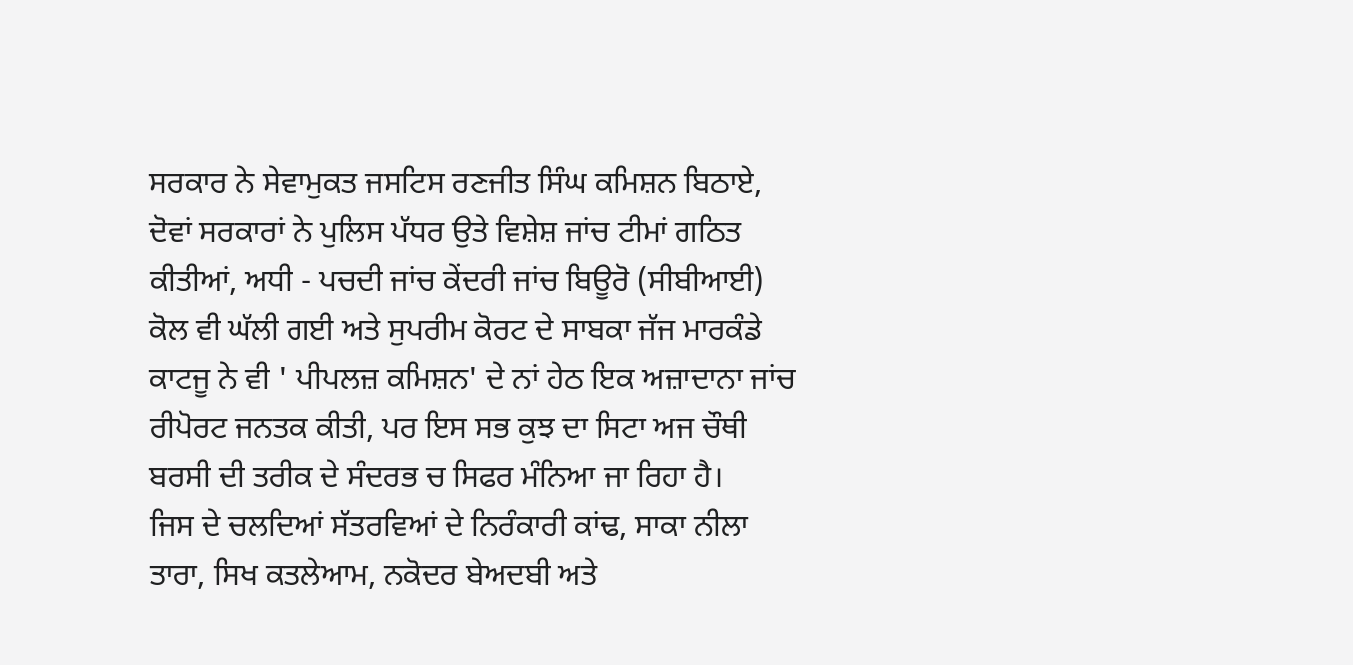ਸਰਕਾਰ ਨੇ ਸੇਵਾਮੁਕਤ ਜਸਟਿਸ ਰਣਜੀਤ ਸਿੰਘ ਕਮਿਸ਼ਨ ਬਿਠਾਏ, ਦੋਵਾਂ ਸਰਕਾਰਾਂ ਨੇ ਪੁਲਿਸ ਪੱਧਰ ਉਤੇ ਵਿਸ਼ੇਸ਼ ਜਾਂਚ ਟੀਮਾਂ ਗਠਿਤ ਕੀਤੀਆਂ, ਅਧੀ - ਪਚਦੀ ਜਾਂਚ ਕੇਂਦਰੀ ਜਾਂਚ ਬਿਊਰੋ (ਸੀਬੀਆਈ) ਕੋਲ ਵੀ ਘੱਲੀ ਗਈ ਅਤੇ ਸੁਪਰੀਮ ਕੋਰਟ ਦੇ ਸਾਬਕਾ ਜੱਜ ਮਾਰਕੰਡੇ ਕਾਟਜੂ ਨੇ ਵੀ ' ਪੀਪਲਜ਼ ਕਮਿਸ਼ਨ' ਦੇ ਨਾਂ ਹੇਠ ਇਕ ਅਜ਼ਾਦਾਨਾ ਜਾਂਚ ਰੀਪੋਰਟ ਜਨਤਕ ਕੀਤੀ, ਪਰ ਇਸ ਸਭ ਕੁਝ ਦਾ ਸਿਟਾ ਅਜ ਚੌਥੀ ਬਰਸੀ ਦੀ ਤਰੀਕ ਦੇ ਸੰਦਰਭ ਚ ਸਿਫਰ ਮੰਨਿਆ ਜਾ ਰਿਹਾ ਹੈ।
ਜਿਸ ਦੇ ਚਲਦਿਆਂ ਸੱਤਰਵਿਆਂ ਦੇ ਨਿਰੰਕਾਰੀ ਕਾਂਢ, ਸਾਕਾ ਨੀਲਾ ਤਾਰਾ, ਸਿਖ ਕਤਲੇਆਮ, ਨਕੋਦਰ ਬੇਅਦਬੀ ਅਤੇ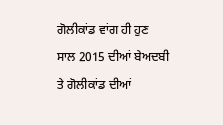ਗੋਲੀਕਾਂਡ ਵਾਂਗ ਹੀ ਹੁਣ ਸਾਲ 2015 ਦੀਆਂ ਬੇਅਦਬੀ ਤੇ ਗੋਲੀਕਾਂਡ ਦੀਆਂ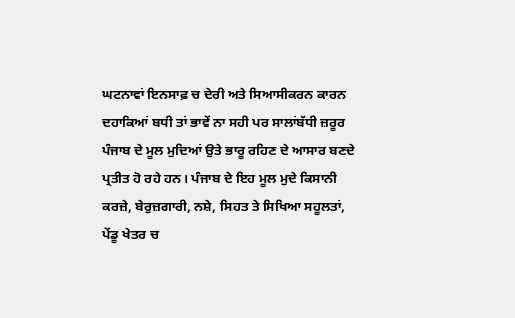ਘਟਨਾਵਾਂ ਇਨਸਾਫ਼ ਚ ਦੇਰੀ ਅਤੇ ਸਿਆਸੀਕਰਨ ਕਾਰਨ ਦਹਾਕਿਆਂ ਬਧੀ ਤਾਂ ਭਾਵੇਂ ਨਾ ਸਹੀ ਪਰ ਸਾਲਾਂਬੱਧੀ ਜ਼ਰੂਰ ਪੰਜਾਬ ਦੇ ਮੂਲ ਮੁਦਿਆਂ ਉਤੇ ਭਾਰੂ ਰਹਿਣ ਦੇ ਆਸਾਰ ਬਣਦੇ ਪ੍ਰਤੀਤ ਹੋ ਰਹੇ ਹਨ। ਪੰਜਾਬ ਦੇ ਇਹ ਮੂਲ ਮੁਦੇ ਕਿਸਾਨੀ ਕਰਜ਼ੇ, ਬੇਰੁਜ਼ਗਾਰੀ, ਨਸ਼ੇ, ਸਿਹਤ ਤੇ ਸਿਖਿਆ ਸਹੂਲਤਾਂ, ਪੇਂਡੂ ਖੇਤਰ ਚ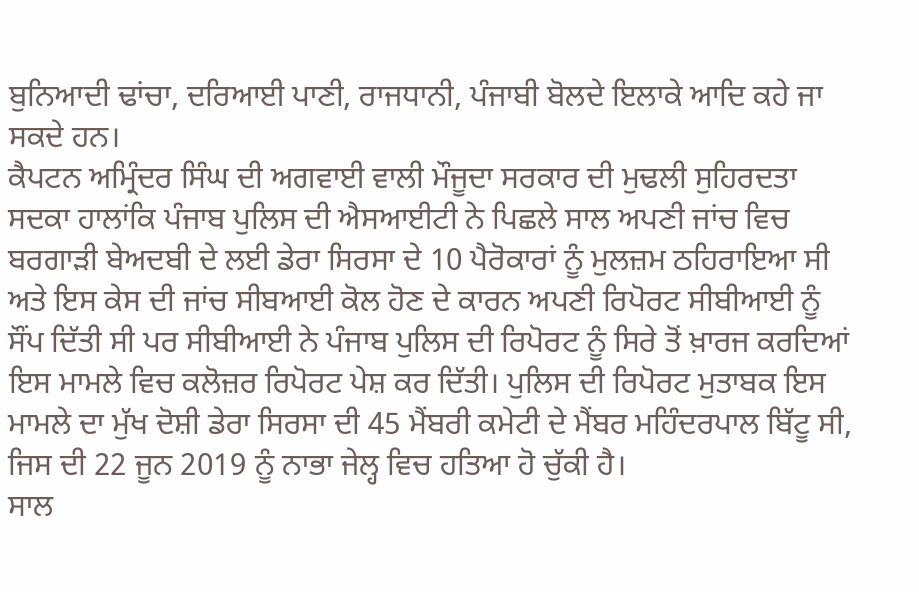ਬੁਨਿਆਦੀ ਢਾਂਚਾ, ਦਰਿਆਈ ਪਾਣੀ, ਰਾਜਧਾਨੀ, ਪੰਜਾਬੀ ਬੋਲਦੇ ਇਲਾਕੇ ਆਦਿ ਕਹੇ ਜਾ ਸਕਦੇ ਹਨ।
ਕੈਪਟਨ ਅਮ੍ਰਿੰਦਰ ਸਿੰਘ ਦੀ ਅਗਵਾਈ ਵਾਲੀ ਮੌਜੂਦਾ ਸਰਕਾਰ ਦੀ ਮੁਢਲੀ ਸੁਹਿਰਦਤਾ ਸਦਕਾ ਹਾਲਾਂਕਿ ਪੰਜਾਬ ਪੁਲਿਸ ਦੀ ਐਸਆਈਟੀ ਨੇ ਪਿਛਲੇ ਸਾਲ ਅਪਣੀ ਜਾਂਚ ਵਿਚ ਬਰਗਾੜੀ ਬੇਅਦਬੀ ਦੇ ਲਈ ਡੇਰਾ ਸਿਰਸਾ ਦੇ 10 ਪੈਰੋਕਾਰਾਂ ਨੂੰ ਮੁਲਜ਼ਮ ਠਹਿਰਾਇਆ ਸੀ ਅਤੇ ਇਸ ਕੇਸ ਦੀ ਜਾਂਚ ਸੀਬਆਈ ਕੋਲ ਹੋਣ ਦੇ ਕਾਰਨ ਅਪਣੀ ਰਿਪੋਰਟ ਸੀਬੀਆਈ ਨੂੰ ਸੌਂਪ ਦਿੱਤੀ ਸੀ ਪਰ ਸੀਬੀਆਈ ਨੇ ਪੰਜਾਬ ਪੁਲਿਸ ਦੀ ਰਿਪੋਰਟ ਨੂੰ ਸਿਰੇ ਤੋਂ ਖ਼ਾਰਜ ਕਰਦਿਆਂ ਇਸ ਮਾਮਲੇ ਵਿਚ ਕਲੋਜ਼ਰ ਰਿਪੋਰਟ ਪੇਸ਼ ਕਰ ਦਿੱਤੀ। ਪੁਲਿਸ ਦੀ ਰਿਪੋਰਟ ਮੁਤਾਬਕ ਇਸ ਮਾਮਲੇ ਦਾ ਮੁੱਖ ਦੋਸ਼ੀ ਡੇਰਾ ਸਿਰਸਾ ਦੀ 45 ਮੈਂਬਰੀ ਕਮੇਟੀ ਦੇ ਮੈਂਬਰ ਮਹਿੰਦਰਪਾਲ ਬਿੱਟੂ ਸੀ, ਜਿਸ ਦੀ 22 ਜੂਨ 2019 ਨੂੰ ਨਾਭਾ ਜੇਲ੍ਹ ਵਿਚ ਹਤਿਆ ਹੋ ਚੁੱਕੀ ਹੈ।
ਸਾਲ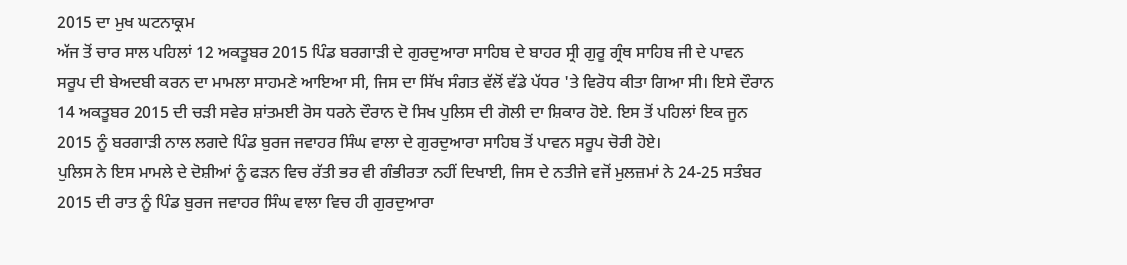2015 ਦਾ ਮੁਖ ਘਟਨਾਕ੍ਰਮ
ਅੱਜ ਤੋਂ ਚਾਰ ਸਾਲ ਪਹਿਲਾਂ 12 ਅਕਤੂਬਰ 2015 ਪਿੰਡ ਬਰਗਾੜੀ ਦੇ ਗੁਰਦੁਆਰਾ ਸਾਹਿਬ ਦੇ ਬਾਹਰ ਸ੍ਰੀ ਗੁਰੂ ਗ੍ਰੰਥ ਸਾਹਿਬ ਜੀ ਦੇ ਪਾਵਨ ਸਰੂਪ ਦੀ ਬੇਅਦਬੀ ਕਰਨ ਦਾ ਮਾਮਲਾ ਸਾਹਮਣੇ ਆਇਆ ਸੀ, ਜਿਸ ਦਾ ਸਿੱਖ ਸੰਗਤ ਵੱਲੋਂ ਵੱਡੇ ਪੱਧਰ 'ਤੇ ਵਿਰੋਧ ਕੀਤਾ ਗਿਆ ਸੀ। ਇਸੇ ਦੌਰਾਨ 14 ਅਕਤੂਬਰ 2015 ਦੀ ਚੜੀ ਸਵੇਰ ਸ਼ਾਂਤਮਈ ਰੋਸ ਧਰਨੇ ਦੌਰਾਨ ਦੋ ਸਿਖ ਪੁਲਿਸ ਦੀ ਗੋਲੀ ਦਾ ਸ਼ਿਕਾਰ ਹੋਏ. ਇਸ ਤੋਂ ਪਹਿਲਾਂ ਇਕ ਜੂਨ 2015 ਨੂੰ ਬਰਗਾੜੀ ਨਾਲ ਲਗਦੇ ਪਿੰਡ ਬੁਰਜ ਜਵਾਹਰ ਸਿੰਘ ਵਾਲਾ ਦੇ ਗੁਰਦੁਆਰਾ ਸਾਹਿਬ ਤੋਂ ਪਾਵਨ ਸਰੂਪ ਚੋਰੀ ਹੋਏ।
ਪੁਲਿਸ ਨੇ ਇਸ ਮਾਮਲੇ ਦੇ ਦੋਸ਼ੀਆਂ ਨੂੰ ਫੜਨ ਵਿਚ ਰੱਤੀ ਭਰ ਵੀ ਗੰਭੀਰਤਾ ਨਹੀਂ ਦਿਖਾਈ, ਜਿਸ ਦੇ ਨਤੀਜੇ ਵਜੋਂ ਮੁਲਜ਼ਮਾਂ ਨੇ 24-25 ਸਤੰਬਰ 2015 ਦੀ ਰਾਤ ਨੂੰ ਪਿੰਡ ਬੁਰਜ ਜਵਾਹਰ ਸਿੰਘ ਵਾਲਾ ਵਿਚ ਹੀ ਗੁਰਦੁਆਰਾ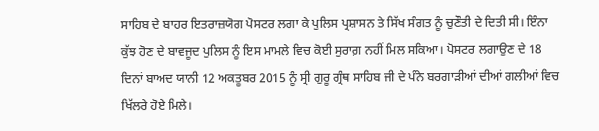ਸਾਹਿਬ ਦੇ ਬਾਹਰ ਇਤਰਾਜ਼ਯੋਗ ਪੋਸਟਰ ਲਗਾ ਕੇ ਪੁਲਿਸ ਪ੍ਰਸ਼ਾਸਨ ਤੇ ਸਿੱਖ ਸੰਗਤ ਨੂੰ ਚੁਣੌਤੀ ਦੇ ਦਿਤੀ ਸੀ। ਇੰਨਾ ਕੁੱਝ ਹੋਣ ਦੇ ਬਾਵਜੂਦ ਪੁਲਿਸ ਨੂੰ ਇਸ ਮਾਮਲੇ ਵਿਚ ਕੋਈ ਸੁਰਾਗ਼ ਨਹੀਂ ਮਿਲ ਸਕਿਆ। ਪੋਸਟਰ ਲਗਾਉਣ ਦੇ 18 ਦਿਨਾਂ ਬਾਅਦ ਯਾਨੀ 12 ਅਕਤੂਬਰ 2015 ਨੂੰ ਸ੍ਰੀ ਗੁਰੂ ਗ੍ਰੰਥ ਸਾਹਿਬ ਜੀ ਦੇ ਪੰਨੇ ਬਰਗਾੜੀਆਂ ਦੀਆਂ ਗਲੀਆਂ ਵਿਚ ਖਿੱਲਰੇ ਹੋਏ ਮਿਲੇ।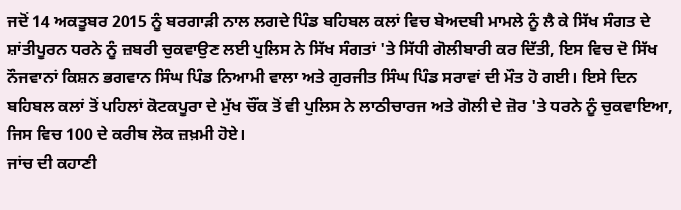ਜਦੋਂ 14 ਅਕਤੂਬਰ 2015 ਨੂੰ ਬਰਗਾੜੀ ਨਾਲ ਲਗਦੇ ਪਿੰਡ ਬਹਿਬਲ ਕਲਾਂ ਵਿਚ ਬੇਅਦਬੀ ਮਾਮਲੇ ਨੂੰ ਲੈ ਕੇ ਸਿੱਖ ਸੰਗਤ ਦੇ ਸ਼ਾਂਤੀਪੂਰਨ ਧਰਨੇ ਨੂੰ ਜ਼ਬਰੀ ਚੁਕਵਾਉਣ ਲਈ ਪੁਲਿਸ ਨੇ ਸਿੱਖ ਸੰਗਤਾਂ 'ਤੇ ਸਿੱਧੀ ਗੋਲੀਬਾਰੀ ਕਰ ਦਿੱਤੀ, ਇਸ ਵਿਚ ਦੋ ਸਿੱਖ ਨੌਜਵਾਨਾਂ ਕਿਸ਼ਨ ਭਗਵਾਨ ਸਿੰਘ ਪਿੰਡ ਨਿਆਮੀ ਵਾਲਾ ਅਤੇ ਗੁਰਜੀਤ ਸਿੰਘ ਪਿੰਡ ਸਰਾਵਾਂ ਦੀ ਮੌਤ ਹੋ ਗਈ। ਇਸੇ ਦਿਨ ਬਹਿਬਲ ਕਲਾਂ ਤੋਂ ਪਹਿਲਾਂ ਕੋਟਕਪੂਰਾ ਦੇ ਮੁੱਖ ਚੌਂਕ ਤੋਂ ਵੀ ਪੁਲਿਸ ਨੇ ਲਾਠੀਚਾਰਜ ਅਤੇ ਗੋਲੀ ਦੇ ਜ਼ੋਰ 'ਤੇ ਧਰਨੇ ਨੂੰ ਚੁਕਵਾਇਆ, ਜਿਸ ਵਿਚ 100 ਦੇ ਕਰੀਬ ਲੋਕ ਜ਼ਖ਼ਮੀ ਹੋਏ।
ਜਾਂਚ ਦੀ ਕਹਾਣੀ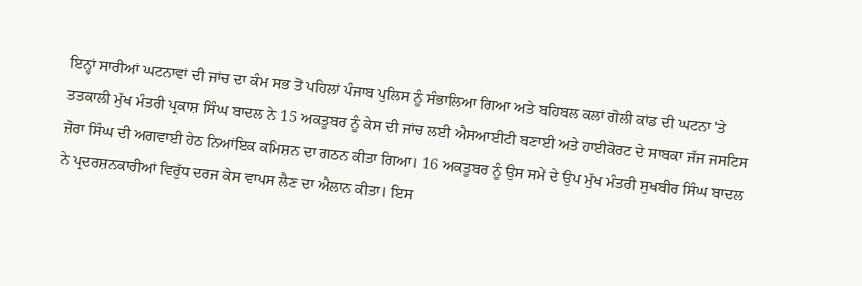ਇਨ੍ਹਾਂ ਸਾਰੀਆਂ ਘਟਨਾਵਾਂ ਦੀ ਜਾਂਚ ਦਾ ਕੰਮ ਸਭ ਤੋਂ ਪਹਿਲਾਂ ਪੰਜਾਬ ਪੁਲਿਸ ਨੂੰ ਸੰਭਾਲਿਆ ਗਿਆ ਅਤੇ ਬਹਿਬਲ ਕਲਾਂ ਗੋਲੀ ਕਾਂਡ ਦੀ ਘਟਨਾ 'ਤੇ ਤਤਕਾਲੀ ਮੁੱਖ ਮੰਤਰੀ ਪ੍ਰਕਾਸ਼ ਸਿੰਘ ਬਾਦਲ ਨੇ 15 ਅਕਤੂਬਰ ਨੂੰ ਕੇਸ ਦੀ ਜਾਂਚ ਲਈ ਐਸਆਈਟੀ ਬਣਾਈ ਅਤੇ ਹਾਈਕੋਰਟ ਦੇ ਸਾਬਕਾ ਜੱਜ ਜਸਟਿਸ ਜ਼ੋਰਾ ਸਿੰਘ ਦੀ ਅਗਵਾਈ ਹੇਠ ਨਿਆਂਇਕ ਕਮਿਸ਼ਨ ਦਾ ਗਠਨ ਕੀਤਾ ਗਿਆ। 16 ਅਕਤੂਬਰ ਨੂੰ ਉਸ ਸਮੇਂ ਦੇ ਉਪ ਮੁੱਖ ਮੰਤਰੀ ਸੁਖਬੀਰ ਸਿੰਘ ਬਾਦਲ ਨੇ ਪ੍ਰਦਰਸ਼ਨਕਾਰੀਆਂ ਵਿਰੁੱਧ ਦਰਜ ਕੇਸ ਵਾਪਸ ਲੈਣ ਦਾ ਐਲਾਨ ਕੀਤਾ। ਇਸ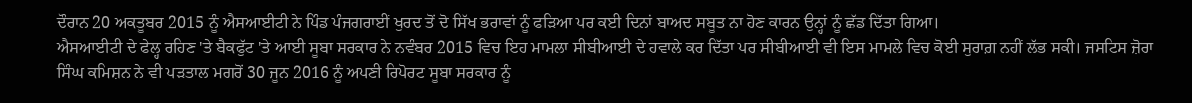ਦੌਰਾਨ 20 ਅਕਤੂਬਰ 2015 ਨੂੰ ਐਸਆਈਟੀ ਨੇ ਪਿੰਡ ਪੰਜਗਰਾਈਂ ਖੁਰਦ ਤੋਂ ਦੋ ਸਿੱਖ ਭਰਾਵਾਂ ਨੂੰ ਫੜਿਆ ਪਰ ਕਈ ਦਿਨਾਂ ਬਾਅਦ ਸਬੂਤ ਨਾ ਹੋਣ ਕਾਰਨ ਉਨ੍ਹਾਂ ਨੂੰ ਛੱਡ ਦਿੱਤਾ ਗਿਆ।
ਐਸਆਈਟੀ ਦੇ ਫੇਲ੍ਹ ਰਹਿਣ 'ਤੇ ਬੈਕਫੁੱਟ 'ਤੇ ਆਈ ਸੂਬਾ ਸਰਕਾਰ ਨੇ ਨਵੰਬਰ 2015 ਵਿਚ ਇਹ ਮਾਮਲਾ ਸੀਬੀਆਈ ਦੇ ਹਵਾਲੇ ਕਰ ਦਿੱਤਾ ਪਰ ਸੀਬੀਆਈ ਵੀ ਇਸ ਮਾਮਲੇ ਵਿਚ ਕੋਈ ਸੁਰਾਗ਼ ਨਹੀਂ ਲੱਭ ਸਕੀ। ਜਸਟਿਸ ਜ਼ੋਰਾ ਸਿੰਘ ਕਮਿਸ਼ਨ ਨੇ ਵੀ ਪੜਤਾਲ ਮਗਰੋਂ 30 ਜੂਨ 2016 ਨੂੰ ਅਪਣੀ ਰਿਪੋਰਟ ਸੂਬਾ ਸਰਕਾਰ ਨੂੰ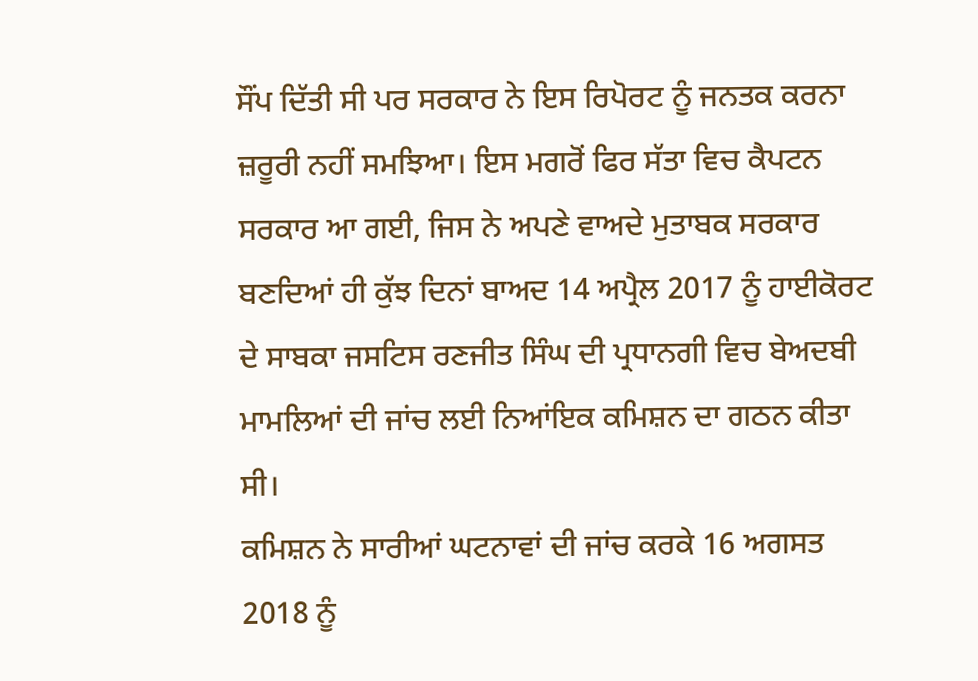ਸੌਂਪ ਦਿੱਤੀ ਸੀ ਪਰ ਸਰਕਾਰ ਨੇ ਇਸ ਰਿਪੋਰਟ ਨੂੰ ਜਨਤਕ ਕਰਨਾ ਜ਼ਰੂਰੀ ਨਹੀਂ ਸਮਝਿਆ। ਇਸ ਮਗਰੋਂ ਫਿਰ ਸੱਤਾ ਵਿਚ ਕੈਪਟਨ ਸਰਕਾਰ ਆ ਗਈ, ਜਿਸ ਨੇ ਅਪਣੇ ਵਾਅਦੇ ਮੁਤਾਬਕ ਸਰਕਾਰ ਬਣਦਿਆਂ ਹੀ ਕੁੱਝ ਦਿਨਾਂ ਬਾਅਦ 14 ਅਪ੍ਰੈਲ 2017 ਨੂੰ ਹਾਈਕੋਰਟ ਦੇ ਸਾਬਕਾ ਜਸਟਿਸ ਰਣਜੀਤ ਸਿੰਘ ਦੀ ਪ੍ਰਧਾਨਗੀ ਵਿਚ ਬੇਅਦਬੀ ਮਾਮਲਿਆਂ ਦੀ ਜਾਂਚ ਲਈ ਨਿਆਂਇਕ ਕਮਿਸ਼ਨ ਦਾ ਗਠਨ ਕੀਤਾ ਸੀ।
ਕਮਿਸ਼ਨ ਨੇ ਸਾਰੀਆਂ ਘਟਨਾਵਾਂ ਦੀ ਜਾਂਚ ਕਰਕੇ 16 ਅਗਸਤ 2018 ਨੂੰ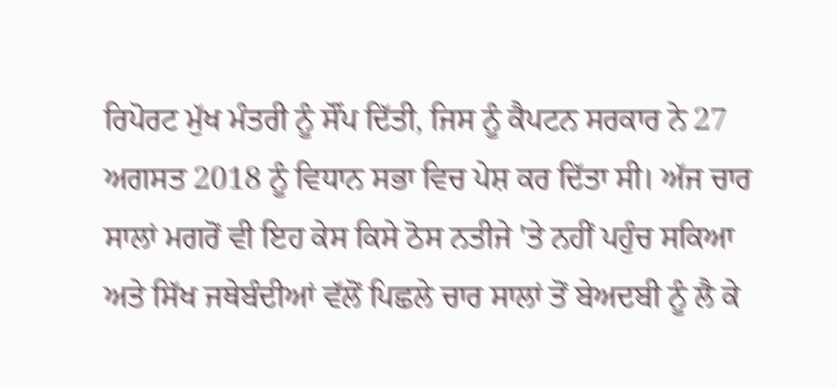ਰਿਪੋਰਟ ਮੁੱਖ ਮੰਤਰੀ ਨੂੰ ਸੌਂਪ ਦਿੱਤੀ, ਜਿਸ ਨੂੰ ਕੈਪਟਨ ਸਰਕਾਰ ਨੇ 27 ਅਗਸਤ 2018 ਨੂੰ ਵਿਧਾਨ ਸਭਾ ਵਿਚ ਪੇਸ਼ ਕਰ ਦਿੱਤਾ ਸੀ। ਅੱਜ ਚਾਰ ਸਾਲਾਂ ਮਗਰੋਂ ਵੀ ਇਹ ਕੇਸ ਕਿਸੇ ਠੋਸ ਨਤੀਜੇ 'ਤੇ ਨਹੀਂ ਪਹੁੰਚ ਸਕਿਆ ਅਤੇ ਸਿੱਖ ਜਥੇਬੰਦੀਆਂ ਵੱਲੋਂ ਪਿਛਲੇ ਚਾਰ ਸਾਲਾਂ ਤੋਂ ਬੇਅਦਬੀ ਨੂੰ ਲੈ ਕੇ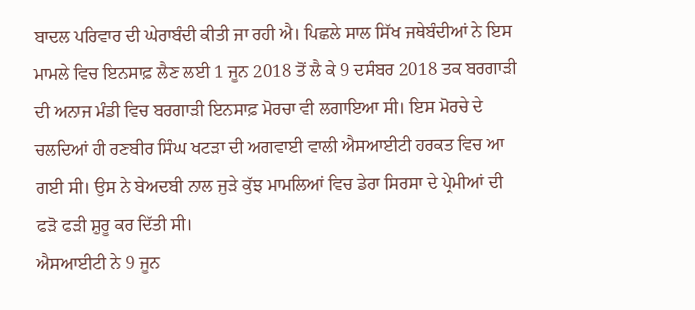ਬਾਦਲ ਪਰਿਵਾਰ ਦੀ ਘੇਰਾਬੰਦੀ ਕੀਤੀ ਜਾ ਰਹੀ ਐ। ਪਿਛਲੇ ਸਾਲ ਸਿੱਖ ਜਥੇਬੰਦੀਆਂ ਨੇ ਇਸ ਮਾਮਲੇ ਵਿਚ ਇਨਸਾਫ਼ ਲੈਣ ਲਈ 1 ਜੂਨ 2018 ਤੋਂ ਲੈ ਕੇ 9 ਦਸੰਬਰ 2018 ਤਕ ਬਰਗਾੜੀ ਦੀ ਅਨਾਜ ਮੰਡੀ ਵਿਚ ਬਰਗਾੜੀ ਇਨਸਾਫ਼ ਮੋਰਚਾ ਵੀ ਲਗਾਇਆ ਸੀ। ਇਸ ਮੋਰਚੇ ਦੇ ਚਲਦਿਆਂ ਹੀ ਰਣਬੀਰ ਸਿੰਘ ਖਟੜਾ ਦੀ ਅਗਵਾਈ ਵਾਲੀ ਐਸਆਈਟੀ ਹਰਕਤ ਵਿਚ ਆ ਗਈ ਸੀ। ਉਸ ਨੇ ਬੇਅਦਬੀ ਨਾਲ ਜੁੜੇ ਕੁੱਝ ਮਾਮਲਿਆਂ ਵਿਚ ਡੇਰਾ ਸਿਰਸਾ ਦੇ ਪ੍ਰੇਮੀਆਂ ਦੀ ਫੜੋ ਫੜੀ ਸ਼ੁਰੂ ਕਰ ਦਿੱਤੀ ਸੀ।
ਐਸਆਈਟੀ ਨੇ 9 ਜੂਨ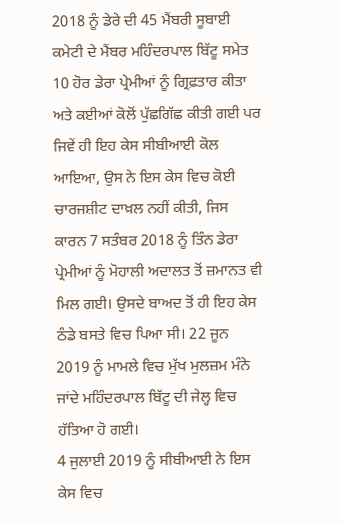2018 ਨੂੰ ਡੇਰੇ ਦੀ 45 ਮੈਂਬਰੀ ਸੂਬਾਈ ਕਮੇਟੀ ਦੇ ਮੈਂਬਰ ਮਹਿੰਦਰਪਾਲ ਬਿੱਟੂ ਸਮੇਤ 10 ਹੋਰ ਡੇਰਾ ਪ੍ਰੇਮੀਆਂ ਨੂੰ ਗ੍ਰਿਫ਼ਤਾਰ ਕੀਤਾ ਅਤੇ ਕਈਆਂ ਕੋਲੋਂ ਪੁੱਛਗਿੱਛ ਕੀਤੀ ਗਈ ਪਰ ਜਿਵੇਂ ਹੀ ਇਹ ਕੇਸ ਸੀਬੀਆਈ ਕੋਲ ਆਇਆ, ਉਸ ਨੇ ਇਸ ਕੇਸ ਵਿਚ ਕੋਈ ਚਾਰਜਸ਼ੀਟ ਦਾਖ਼ਲ ਨਹੀਂ ਕੀਤੀ, ਜਿਸ ਕਾਰਨ 7 ਸਤੰਬਰ 2018 ਨੂੰ ਤਿੰਨ ਡੇਰਾ ਪ੍ਰੇਮੀਆਂ ਨੂੰ ਮੋਹਾਲੀ ਅਦਾਲਤ ਤੋਂ ਜ਼ਮਾਨਤ ਵੀ ਮਿਲ ਗਈ। ਉਸਦੇ ਬਾਅਦ ਤੋਂ ਹੀ ਇਹ ਕੇਸ ਠੰਡੇ ਬਸਤੇ ਵਿਚ ਪਿਆ ਸੀ। 22 ਜੂਨ 2019 ਨੂੰ ਮਾਮਲੇ ਵਿਚ ਮੁੱਖ ਮੁਲਜ਼ਮ ਮੰਨੇ ਜਾਂਦੇ ਮਹਿੰਦਰਪਾਲ ਬਿੱਟੂ ਦੀ ਜੇਲ੍ਹ ਵਿਚ ਹੱਤਿਆ ਹੋ ਗਈ।
4 ਜੁਲਾਈ 2019 ਨੂੰ ਸੀਬੀਆਈ ਨੇ ਇਸ ਕੇਸ ਵਿਚ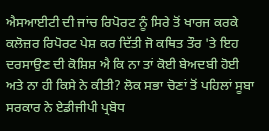ਐਸਆਈਟੀ ਦੀ ਜਾਂਚ ਰਿਪੋਰਟ ਨੂੰ ਸਿਰੇ ਤੋਂ ਖਾਰਜ ਕਰਕੇ ਕਲੋਜ਼ਰ ਰਿਪੋਰਟ ਪੇਸ਼ ਕਰ ਦਿੱਤੀ ਜੋ ਕਥਿਤ ਤੌਰ 'ਤੇ ਇਹ ਦਰਸਾਉਣ ਦੀ ਕੋਸ਼ਿਸ਼ ਐ ਕਿ ਨਾ ਤਾਂ ਕੋਈ ਬੇਅਦਬੀ ਹੋਈ ਅਤੇ ਨਾ ਹੀ ਕਿਸੇ ਨੇ ਕੀਤੀ? ਲੋਕ ਸਭਾ ਚੋਣਾਂ ਤੋਂ ਪਹਿਲਾਂ ਸੂਬਾ ਸਰਕਾਰ ਨੇ ਏਡੀਜੀਪੀ ਪ੍ਰਬੋਧ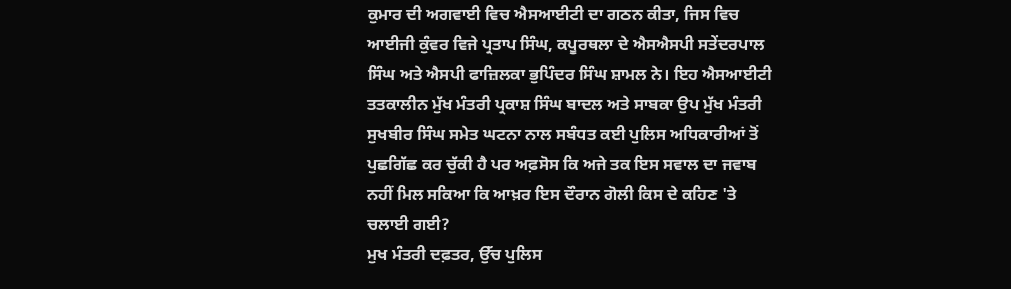ਕੁਮਾਰ ਦੀ ਅਗਵਾਈ ਵਿਚ ਐਸਆਈਟੀ ਦਾ ਗਠਨ ਕੀਤਾ, ਜਿਸ ਵਿਚ ਆਈਜੀ ਕੁੰਵਰ ਵਿਜੇ ਪ੍ਰਤਾਪ ਸਿੰਘ, ਕਪੂਰਥਲਾ ਦੇ ਐਸਐਸਪੀ ਸਤੇਂਦਰਪਾਲ ਸਿੰਘ ਅਤੇ ਐਸਪੀ ਫਾਜ਼ਿਲਕਾ ਭੁਪਿੰਦਰ ਸਿੰਘ ਸ਼ਾਮਲ ਨੇ। ਇਹ ਐਸਆਈਟੀ ਤਤਕਾਲੀਨ ਮੁੱਖ ਮੰਤਰੀ ਪ੍ਰਕਾਸ਼ ਸਿੰਘ ਬਾਦਲ ਅਤੇ ਸਾਬਕਾ ਉਪ ਮੁੱਖ ਮੰਤਰੀ ਸੁਖਬੀਰ ਸਿੰਘ ਸਮੇਤ ਘਟਨਾ ਨਾਲ ਸਬੰਧਤ ਕਈ ਪੁਲਿਸ ਅਧਿਕਾਰੀਆਂ ਤੋਂ ਪੁਛਗਿੱਛ ਕਰ ਚੁੱਕੀ ਹੈ ਪਰ ਅਫ਼ਸੋਸ ਕਿ ਅਜੇ ਤਕ ਇਸ ਸਵਾਲ ਦਾ ਜਵਾਬ ਨਹੀਂ ਮਿਲ ਸਕਿਆ ਕਿ ਆਖ਼ਰ ਇਸ ਦੌਰਾਨ ਗੋਲੀ ਕਿਸ ਦੇ ਕਹਿਣ 'ਤੇ ਚਲਾਈ ਗਈ?
ਮੁਖ ਮੰਤਰੀ ਦਫ਼ਤਰ, ਉੱਚ ਪੁਲਿਸ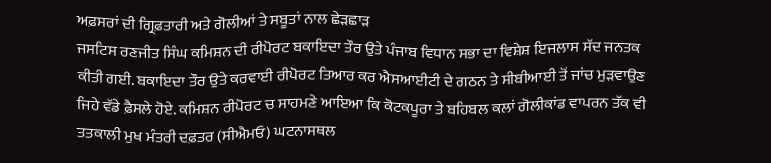ਅਫ਼ਸਰਾਂ ਦੀ ਗ੍ਰਿਫ਼ਤਾਰੀ ਅਤੇ ਗੋਲੀਆਂ ਤੇ ਸਬੂਤਾਂ ਨਾਲ ਛੇੜਛਾੜ
ਜਸਟਿਸ ਰਣਜੀਤ ਸਿੰਘ ਕਮਿਸ਼ਨ ਦੀ ਰੀਪੋਰਟ ਬਕਾਇਦਾ ਤੌਰ ਉਤੇ ਪੰਜਾਬ ਵਿਧਾਨ ਸਭਾ ਦਾ ਵਿਸ਼ੇਸ਼ ਇਜਲਾਸ ਸੱਦ ਜਨਤਕ ਕੀਤੀ ਗਈ. ਬਕਾਇਦਾ ਤੌਰ ਉਤੇ ਕਰਵਾਈ ਰੀਪੋਰਟ ਤਿਆਰ ਕਰ ਐਸਆਈਟੀ ਦੇ ਗਠਨ ਤੇ ਸੀਬੀਆਈ ਤੋਂ ਜਾਂਚ ਮੁੜਵਾਉਣ ਜਿਹੇ ਵੱਡੇ ਫ਼ੈਸਲੇ ਹੋਏ. ਕਮਿਸ਼ਨ ਰੀਪੋਰਟ ਚ ਸਾਹਮਣੇ ਆਇਆ ਕਿ ਕੋਟਕਪੂਰਾ ਤੇ ਬਹਿਬਲ ਕਲਾਂ ਗੋਲੀਕਾਂਡ ਵਾਪਰਨ ਤੱਕ ਵੀ ਤਤਕਾਲੀ ਮੁਖ ਮੰਤਰੀ ਦਫ਼ਤਰ (ਸੀਐਮਓ) ਘਟਨਾਸਥਲ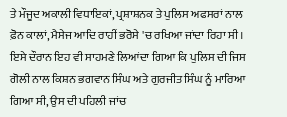ਤੇ ਮੌਜੂਦ ਅਕਾਲੀ ਵਿਧਾਇਕਾਂ, ਪ੍ਰਸ਼ਾਸ਼ਨਕ ਤੇ ਪੁਲਿਸ ਅਫਸਰਾਂ ਨਾਲ ਫ਼ੋਨ ਕਾਲਾਂ, ਮੈਸੇਜ ਆਦਿ ਰਾਹੀਂ ਭਰੋਸੇ 'ਚ ਰਖਿਆ ਜਾਂਦਾ ਰਿਹਾ ਸੀ।
ਇਸੇ ਦੌਰਾਨ ਇਹ ਵੀ ਸਾਹਮਣੇ ਲਿਆਂਦਾ ਗਿਆ ਕਿ ਪੁਲਿਸ ਦੀ ਜਿਸ ਗੋਲੀ ਨਾਲ ਕਿਸ਼ਨ ਭਗਵਾਨ ਸਿੰਘ ਅਤੇ ਗੁਰਜੀਤ ਸਿੰਘ ਨੂੰ ਮਾਰਿਆ ਗਿਆ ਸੀ, ਉਸ ਦੀ ਪਹਿਲੀ ਜਾਂਚ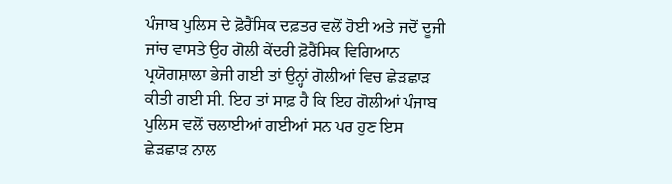ਪੰਜਾਬ ਪੁਲਿਸ ਦੇ ਫ਼ੋਰੈਂਸਿਕ ਦਫ਼ਤਰ ਵਲੋਂ ਹੋਈ ਅਤੇ ਜਦੋਂ ਦੂਜੀ ਜਾਂਚ ਵਾਸਤੇ ਉਹ ਗੋਲੀ ਕੇਂਦਰੀ ਫ਼ੋਰੈਂਸਿਕ ਵਿਗਿਆਨ ਪ੍ਰਯੋਗਸ਼ਾਲਾ ਭੇਜੀ ਗਈ ਤਾਂ ਉਨ੍ਹਾਂ ਗੋਲੀਆਂ ਵਿਚ ਛੇੜਛਾੜ ਕੀਤੀ ਗਈ ਸੀ. ਇਹ ਤਾਂ ਸਾਫ਼ ਹੈ ਕਿ ਇਹ ਗੋਲੀਆਂ ਪੰਜਾਬ ਪੁਲਿਸ ਵਲੋਂ ਚਲਾਈਆਂ ਗਈਆਂ ਸਨ ਪਰ ਹੁਣ ਇਸ ਛੇੜਛਾੜ ਨਾਲ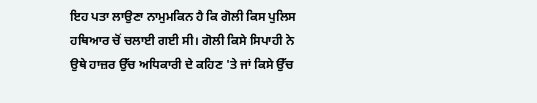ਇਹ ਪਤਾ ਲਾਉਣਾ ਨਾਮੁਮਕਿਨ ਹੈ ਕਿ ਗੋਲੀ ਕਿਸ ਪੁਲਿਸ ਹਥਿਆਰ ਚੋਂ ਚਲਾਈ ਗਈ ਸੀ। ਗੋਲੀ ਕਿਸੇ ਸਿਪਾਹੀ ਨੇ ਉਥੇ ਹਾਜ਼ਰ ਉੱਚ ਅਧਿਕਾਰੀ ਦੇ ਕਹਿਣ 'ਤੇ ਜਾਂ ਕਿਸੇ ਉੱਚ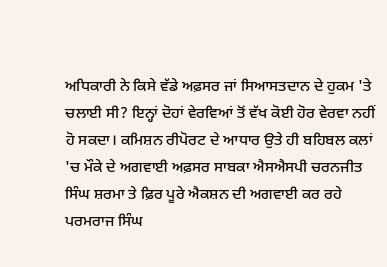ਅਧਿਕਾਰੀ ਨੇ ਕਿਸੇ ਵੱਡੇ ਅਫ਼ਸਰ ਜਾਂ ਸਿਆਸਤਦਾਨ ਦੇ ਹੁਕਮ 'ਤੇ ਚਲਾਈ ਸੀ? ਇਨ੍ਹਾਂ ਦੋਹਾਂ ਵੇਰਵਿਆਂ ਤੋਂ ਵੱਖ ਕੋਈ ਹੋਰ ਵੇਰਵਾ ਨਹੀਂ ਹੋ ਸਕਦਾ। ਕਮਿਸ਼ਨ ਰੀਪੋਰਟ ਦੇ ਆਧਾਰ ਉਤੇ ਹੀ ਬਹਿਬਲ ਕਲਾਂ 'ਚ ਮੌਕੇ ਦੇ ਅਗਵਾਈ ਅਫ਼ਸਰ ਸਾਬਕਾ ਐਸਐਸਪੀ ਚਰਨਜੀਤ ਸਿੰਘ ਸ਼ਰਮਾ ਤੇ ਫ਼ਿਰ ਪੂਰੇ ਐਕਸ਼ਨ ਦੀ ਅਗਵਾਈ ਕਰ ਰਹੇ ਪਰਮਰਾਜ ਸਿੰਘ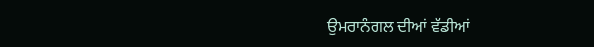ਉਮਰਾਨੰਗਲ ਦੀਆਂ ਵੱਡੀਆਂ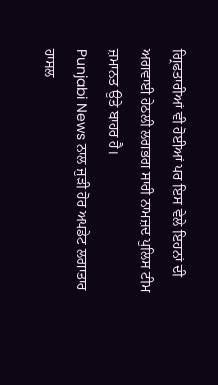ਗ੍ਰਿਫਤਾਰੀਆਂ ਵੀ ਹੋਈਆਂ ਪਰ ਇਸ ਵੇਲੇ ਇਹਨਾਂ ਦੀ ਅਗਵਾਈ ਹੇਠਲੀ ਲਗਭਗ ਸਾਰੀ ਨਾਮਜ਼ਦ ਪੁਲਿਸ ਟੀਮ ਜ਼ਮਾਨਤ ਉਤੇ ਬਾਹਰ ਹੈ।
Punjabi News ਨਾਲ ਜੁੜੀ ਹੋਰ ਅਪਡੇਟ ਲਗਾਤਾਰ ਹਾਸਲ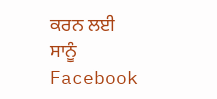ਕਰਨ ਲਈ ਸਾਨੂੰ Facebook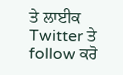ਤੇ ਲਾਈਕ Twitter ਤੇ follow ਕਰੋ